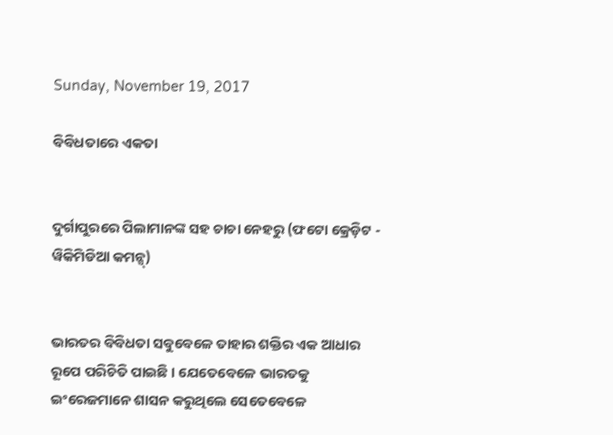Sunday, November 19, 2017

ବିବିଧତାରେ ଏକତା


ଦୁର୍ଗାପୁରରେ ପିଲାମାନଙ୍କ ସହ ଚାଚା ନେହରୁ (ଫଟୋ କ୍ରେଡ଼ିଟ - ୱିକିମିଡିଆ କମନ୍ସ୍)


ଭାରତର ବିବିଧତା ସବୁବେଳେ ତାହାର ଶକ୍ତିର ଏକ ଆଧାର ରୂପେ ପରିଚିତି ପାଇଛି । ଯେତେବେଳେ ଭାରତକୁ ଇଂରେଜମାନେ ଶାସନ କରୁଥିଲେ ସେତେବେଳେ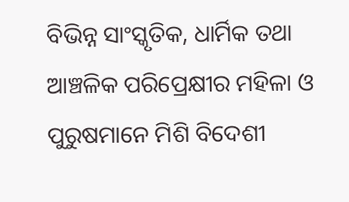ବିଭିନ୍ନ ସାଂସ୍କୃତିକ, ଧାର୍ମିକ ତଥା ଆଞ୍ଚଳିକ ପରିପ୍ରେକ୍ଷୀର ମହିଳା ଓ ପୁରୁଷମାନେ ମିଶି ବିଦେଶୀ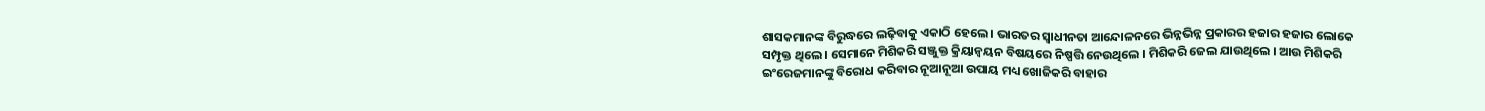ଶାସକମାନଙ୍କ ବିରୁଦ୍ଧରେ ଲଢ଼ିବାକୁ ଏକାଠି ହେଲେ । ଭାରତର ସ୍ୱାଧୀନତା ଆନ୍ଦୋଳନରେ ଭିନ୍ନଭିନ୍ନ ପ୍ରକାରର ହଜାର ହଜାର ଲୋକେ ସମ୍ପୃକ୍ତ ଥିଲେ । ସେମାନେ ମିଶିକରି ସଞ୍ଜୁକ୍ତ କ୍ରିୟାନ୍ୱୟନ ବିଷୟରେ ନିଷ୍ପତ୍ତି ନେଉଥିଲେ । ମିଶିକରି ଜେଲ ଯାଉଥିଲେ । ଆଉ ମିଶିକରି ଇଂରେଜମାନଙ୍କୁ ବିରୋଧ କରିବାର ନୂଆନୂଆ ଉପାୟ ମଧ୍ୟ ଖୋଜିକରି ବାହାର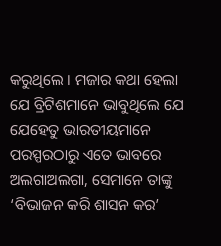କରୁଥିଲେ । ମଜାର କଥା ହେଲା ଯେ ବ୍ରିଟିଶମାନେ ଭାବୁଥିଲେ ଯେ ଯେହେତୁ ଭାରତୀୟମାନେ ପରସ୍ପରଠାରୁ ଏତେ ଭାବରେ ଅଲଗାଅଲଗା, ସେମାନେ ତାଙ୍କୁ ‘ବିଭାଜନ କରି ଶାସନ କର’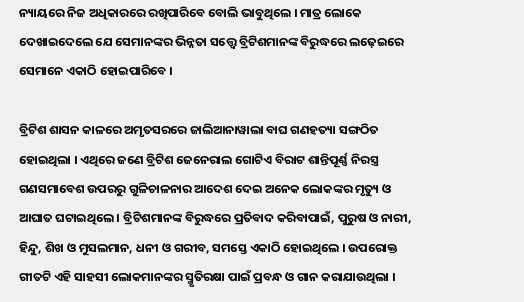ନ୍ୟାୟରେ ନିଜ ଅଧିକାରରେ ରଖିପାରିବେ ବୋଲି ଭାବୁଥିଲେ । ମାତ୍ର ଲୋକେ ଦେଖାଇଦେଲେ ଯେ ସେମାନଙ୍କର ଭିନ୍ନତା ସତ୍ତ୍ୱେ ବ୍ରିଟିଶମାନଙ୍କ ବିରୁଦ୍ଧରେ ଲଢ଼େଇରେ ସେମାନେ ଏକାଠି ହୋଇପାରିବେ ।

ବ୍ରିଟିଶ ଶାସନ କାଳରେ ଅମୃତସରରେ ଜାଲିଆନାୱାଲା ବାଘ ଗଣହତ୍ୟା ସଙ୍ଗଠିତ ହୋଇଥିଲା । ଏଥିରେ ଜଣେ ବ୍ରିଟିଶ ଜେନେରାଲ ଗୋଟିଏ ବିରାଟ ଶାନ୍ତିପୂର୍ଣ୍ଣ ନିରସ୍ତ୍ର ଗଣସମାବେଶ ଉପରରୁ ଗୁଳିଚାଳନାର ଆଦେଶ ଦେଇ ଅନେକ ଲୋକଙ୍କର ମୃତ୍ୟୁ ଓ ଆଘାତ ଘଟାଇଥିଲେ । ବ୍ରିଟିଶମାନଙ୍କ ବିରୁଦ୍ଧରେ ପ୍ରତିବାଦ କରିବାପାଇଁ, ପୁରୁଷ ଓ ନାରୀ, ହିନ୍ଦୁ, ଶିଖ ଓ ମୁସଲମାନ, ଧନୀ ଓ ଗରୀବ, ସମସ୍ତେ ଏକାଠି ହୋଇଥିଲେ । ଉପରୋକ୍ତ ଗୀତଟି ଏହି ସାହସୀ ଲୋକମାନଙ୍କର ସ୍ମୃତିରକ୍ଷା ପାଇଁ ପ୍ରବନ୍ଧ ଓ ଗାନ କରାଯାଉଥିଲା ।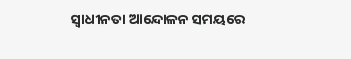ସ୍ୱାଧୀନତା ଆନ୍ଦୋଳନ ସମୟରେ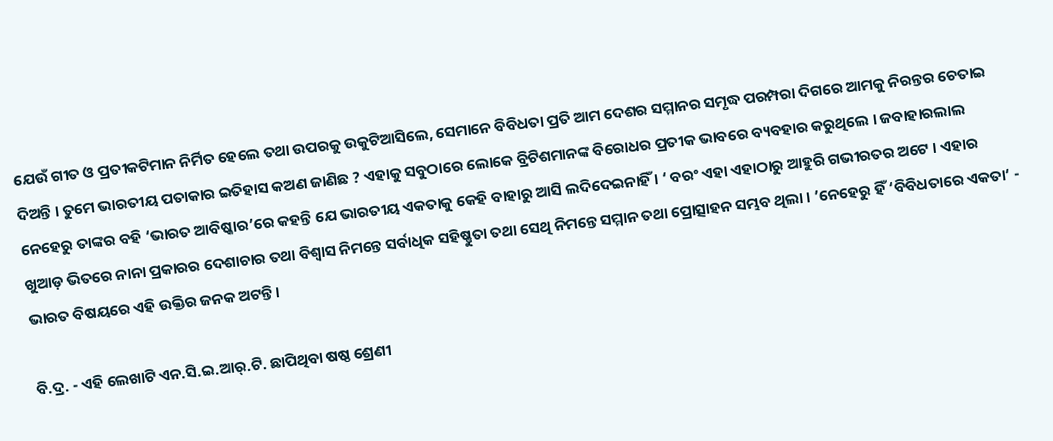ଯେଉଁ ଗୀତ ଓ ପ୍ରତୀକଟିମାନ ନିର୍ମିତ ହେଲେ ତଥା ଉପରକୁ ଉକୁଟିଆସିଲେ, ସେମାନେ ବିବିଧତା ପ୍ରତି ଆମ ଦେଶର ସମ୍ମାନର ସମୃଦ୍ଧ ପରମ୍ପରା ଦିଗରେ ଆମକୁ ନିରନ୍ତର ଚେତାଇ ଦିଅନ୍ତି । ତୁମେ ଭାରତୀୟ ପତାକାର ଇତିହାସ କଅଣ ଜାଣିଛ ? ଏହାକୁ ସବୁଠାରେ ଲୋକେ ବ୍ରିଟିଶମାନଙ୍କ ବିରୋଧର ପ୍ରତୀକ ଭାବରେ ବ୍ୟବହାର କରୁଥିଲେ । ଜବାହାରଲାଲ ନେହେରୁ ତାଙ୍କର ବହି ‘ଭାରତ ଆବିଷ୍କାର’ରେ କହନ୍ତି ଯେ ଭାରତୀୟ ଏକତାକୁ କେହି ବାହାରୁ ଆସି ଲଦିଦେଇନାହିଁ । ‘ ବରଂ ଏହା ଏହାଠାରୁ ଆହୁରି ଗଭୀରତର ଅଟେ । ଏହାର ଖୁଆଡ଼ ଭିତରେ ନାନା ପ୍ରକାରର ଦେଶାଚାର ତଥ‌ା ବିଶ୍ୱାସ ନିମନ୍ତେ ସର୍ବାଧିକ ସହିଷ୍ଣୁତା ତଥା ସେଥି ନିମନ୍ତେ ସମ୍ମାନ ତଥା ପ୍ରୋତ୍ସାହନ ସମ୍ଭବ ଥିଲା । ’ନେହେରୁ ହିଁ ‘ବିବିଧତାରେ ଏକତା‘ - ଭାରତ ବିଷୟରେ ଏହି ଉକ୍ତିର ଜନକ ଅଟନ୍ତି ।

ବି.ଦ୍ର. - ଏହି ଲେଖାଟି ଏନ.ସି.ଇ.ଆର୍.ଟି. ଛାପିଥିବା ଷଷ୍ଠ ଶ୍ରେଣୀ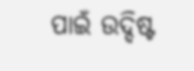ପାଇଁ ଉଦ୍ଦିଷ୍ଟ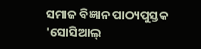ସମାଜ ବିଜ୍ଞାନ ପାଠ୍ୟପୁସ୍ତକ 'ସୋସିଆଲ୍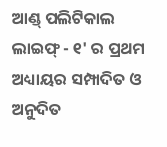ଆଣ୍ଡ୍ ପଲିଟିକାଲ ଲାଇଫ୍ - ୧' ର ପ୍ରଥମ ଅଧ୍ୟାୟର ସମ୍ପାଦିତ ଓ ଅନୁଦିତ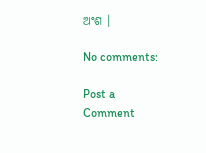ଅଂଶ ।

No comments:

Post a Comment